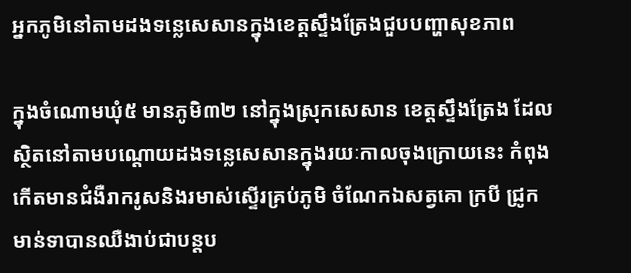អ្នកភូមិនៅតាមដងទន្លេសេសានក្នុងខេត្តស្ទឹងត្រែងជួបបញ្ហាសុខភាព

ក្នុងចំណោមឃុំ៥ មានភូមិ៣២ នៅក្នុងស្រុកសេសាន ខេត្តស្ទឹងត្រែង ដែលស្ថិតនៅតាមបណ្តោយដងទន្លេសេសានក្នុងរយៈកាលចុងក្រោយនេះ កំពុងកើតមានជំងឺរាករូសនិងរមាស់ស្ទើរគ្រប់ភូមិ ចំណែកឯសត្វគោ ក្របី ជ្រូក មាន់ទាបានឈឺងាប់ជាបន្តប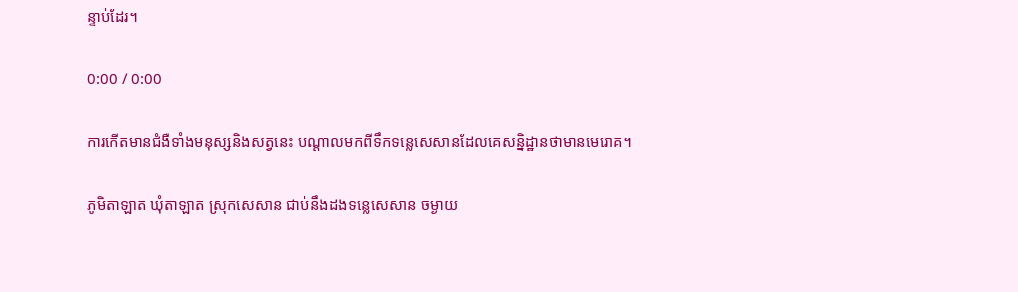ន្ទាប់ដែរ។

0:00 / 0:00

ការកើតមានជំងឺទាំងមនុស្សនិងសត្វនេះ បណ្តាលមកពីទឹកទន្លេសេសានដែលគេសន្និដ្ឋានថាមានមេរោគ។

ភូមិតាឡាត ឃុំតាឡាត ស្រុកសេសាន ជាប់នឹងដងទន្លេសេសាន ចម្ងាយ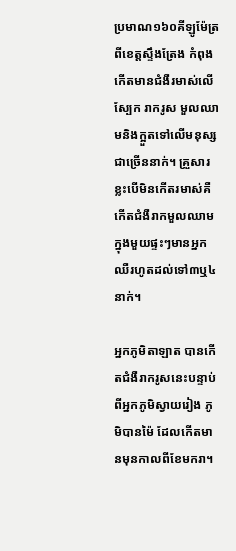ប្រមាណ១៦០គីឡូម៉ែត្រពីខេត្តស្ទឹងត្រែង កំពុងកើតមានជំងឺរមាស់លើស្បែក រាករូស មួលឈាមនិងក្អួតទៅលើមនុស្សជាច្រើននាក់។ គ្រួសារខ្លះបើមិនកើតរមាស់គឺកើតជំងឺរាកមួលឈាម ក្នុងមួយផ្ទះៗមានអ្នកឈឺរហូតដល់ទៅ៣ឬ៤នាក់។

អ្នកភូមិតាឡាត បានកើតជំងឺរាករូសនេះបន្ទាប់ពីអ្នកភូមិស្វាយរៀង ភូមិបានម៉ៃ ដែលកើតមានមុនកាលពីខែមករា។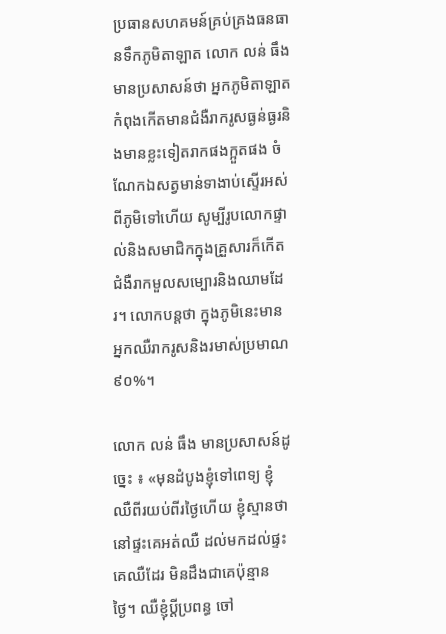ប្រធានសហគមន៍គ្រប់គ្រងធនធានទឹកភូមិតាឡាត លោក លន់ ធឹង មានប្រសាសន៍ថា អ្នកភូមិតាឡាតកំពុងកើតមានជំងឺរាករូសធ្ងន់ធ្ងរនិងមានខ្លះទៀតរាកផងក្អួតផង ចំណែកឯសត្វមាន់ទាងាប់ស្ទើរអស់ពីភូមិទៅហើយ សូម្បីរូបលោកផ្ទាល់និងសមាជិកក្នុងគ្រួសារក៏កើតជំងឺរាកមួលសម្បោរនិងឈាមដែរ។ លោកបន្តថា ក្នុងភូមិនេះមានអ្នកឈឺរាករូសនិងរមាស់ប្រមាណ៩០%។

លោក លន់ ធឹង មានប្រសាសន៍ដូច្នេះ ៖ «មុនដំបូងខ្ញុំទៅពេទ្យ ខ្ញុំឈឺពីរយប់ពីរថ្ងៃហើយ ខ្ញុំស្មានថានៅផ្ទះគេអត់ឈឺ ដល់មកដល់ផ្ទះគេឈឺដែរ មិនដឹងជាគេប៉ុន្មានថ្ងៃ។ ឈឺខ្ញុំប្ដីប្រពន្ធ ចៅ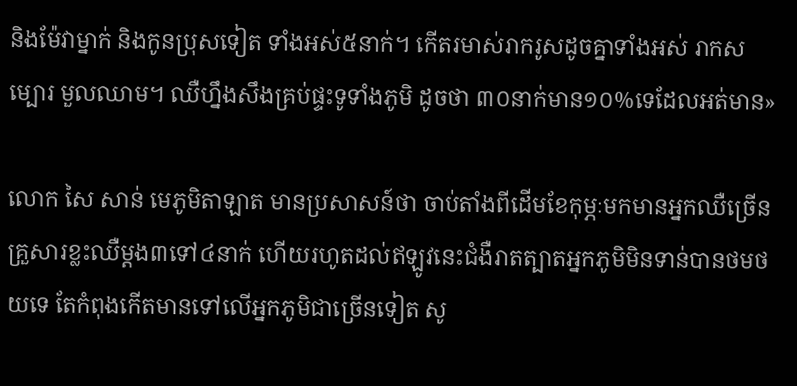និងម៉ែវាម្នាក់ និងកូនប្រុសទៀត ទាំងអស់៥នាក់។ កើតរមាស់រាករូសដូចគ្នាទាំងអស់ រាកសម្បោរ មួលឈាម។ ឈឺហ្នឹងសឹងគ្រប់ផ្ទះទូទាំងភូមិ ដូចថា ៣០នាក់មាន១០%ទេដែលអត់មាន»

លោក សៃ សាន់ មេភូមិតាឡាត មានប្រសាសន៍ថា ចាប់តាំងពីដើមខែកុម្ភៈមកមានអ្នកឈឺច្រើន គ្រួសារខ្លះឈឺម្តង៣ទៅ៤នាក់ ហើយរហូតដល់ឥឡូវនេះជំងឺរាតត្បាតអ្នកភូមិមិនទាន់បានថមថយទេ តែកំពុងកើតមានទៅលើអ្នកភូមិជាច្រើនទៀត សូ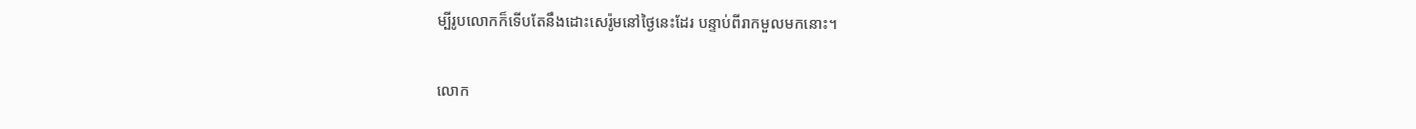ម្បីរូបលោកក៏ទើបតែនឹងដោះសេរ៉ូមនៅថ្ងៃនេះដែរ បន្ទាប់ពីរាកមួលមកនោះ។

លោក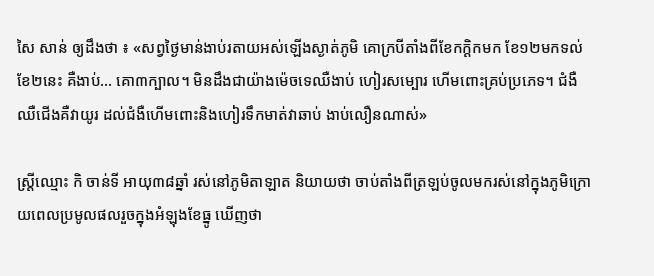សៃ សាន់ ឲ្យដឹងថា ៖ «សព្វថ្ងៃមាន់ងាប់រតាយអស់ឡើងស្ងាត់ភូមិ គោក្របីតាំងពីខែកក្ដិកមក ខែ១២មកទល់ខែ២នេះ គឺងាប់... គោ៣ក្បាល។ មិនដឹងជាយ៉ាងម៉េចទេឈឺងាប់ ហៀរសម្បោរ ហើមពោះគ្រប់ប្រភេទ។ ជំងឺឈឺជើងគឺវាយូរ ដល់ជំងឺហើមពោះនិងហៀរទឹកមាត់វាឆាប់ ងាប់លឿនណាស់»

ស្រី្តឈ្មោះ កិ ចាន់ទី អាយុ៣៨ឆ្នាំ រស់នៅភូមិតាឡាត និយាយថា ចាប់តាំងពីត្រឡប់ចូលមករស់នៅក្នុងភូមិក្រោយពេលប្រមូលផលរួចក្នុងអំឡុងខែធ្នូ ឃើញថា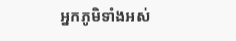អ្នកភូមិទាំងអស់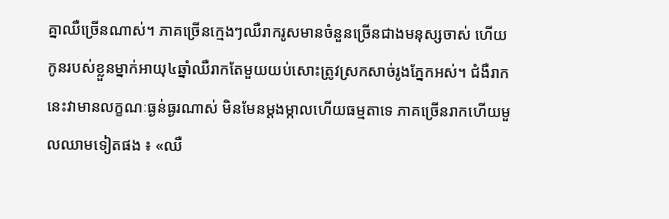គ្នាឈឺច្រើនណាស់។ ភាគច្រើនក្មេងៗឈឺរាករូសមានចំនួនច្រើនជាងមនុស្សចាស់ ហើយកូនរបស់ខ្លួនម្នាក់អាយុ៤ឆ្នាំឈឺរាកតែមួយយប់សោះត្រូវស្រកសាច់រូងភ្នែកអស់។ ជំងឺរាកនេះវាមានលក្ខណៈធ្ងន់ធ្ងរណាស់ មិនមែនម្តងម្កាលហើយធម្មតាទេ ភាគច្រើនរាកហើយមួលឈាមទៀតផង ៖ «ឈឺ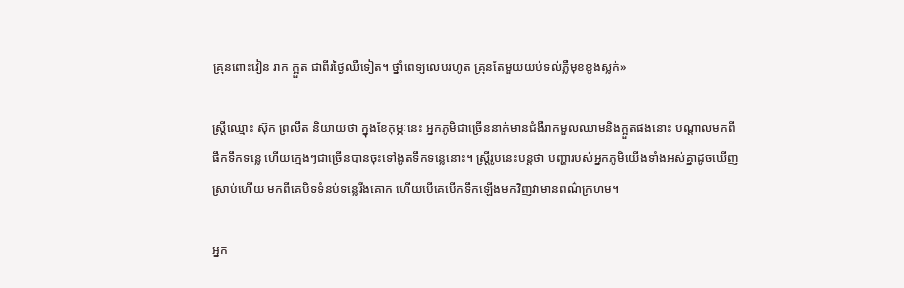គ្រុនពោះវៀន រាក ក្អួត ជាពីរថ្ងៃឈឺទៀត។ ថ្នាំពេទ្យលេបរហូត គ្រុនតែមួយយប់ទល់ភ្លឺមុខខូងស្លក់»

ស្រ្តីឈ្មោះ ស៊ុក ព្រលឹត និយាយថា ក្នុងខែកុម្ភៈនេះ អ្នកភូមិជាច្រើននាក់មានជំងឺរាកមួលឈាមនិងក្អួតផងនោះ បណ្តាលមកពីផឹកទឹកទន្លេ ហើយក្មេងៗជាច្រើនបានចុះទៅងូតទឹកទន្លេនោះ។ ស្រ្តីរូបនេះបន្តថា បញ្ហារបស់អ្នកភូមិយើងទាំងអស់គ្នាដូចឃើញស្រាប់ហើយ មកពីគេបិទទំនប់ទន្លេរីងគោក ហើយបើគេបើកទឹកឡើងមកវិញវាមានពណ៌ក្រហម។

អ្នក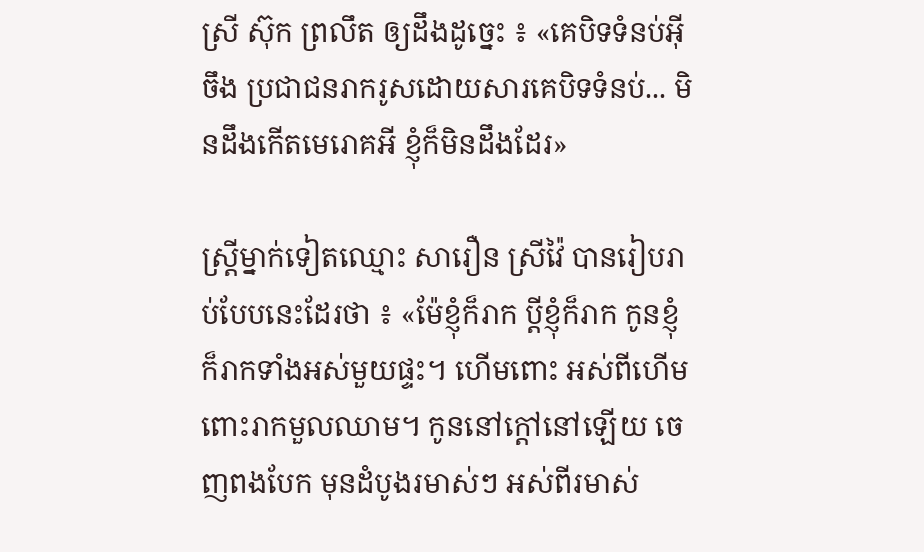ស្រី ស៊ុក ព្រលឹត ឲ្យដឹងដូច្នេះ ៖ «គេបិទទំនប់អ៊ីចឹង ប្រជាជនរាករូសដោយសារគេបិទទំនប់... មិនដឹងកើតមេរោគអី ខ្ញុំក៏មិនដឹងដែរ»

ស្រ្តីម្នាក់ទៀតឈ្មោះ សារឿន ស្រីវ៉ៃ បានរៀបរាប់បែបនេះដែរថា ៖ «ម៉ែខ្ញុំក៏រាក ប្ដីខ្ញុំក៏រាក កូនខ្ញុំក៏រាកទាំងអស់មួយផ្ទះ។ ហើមពោះ អស់ពីហើមពោះរាកមួលឈាម។ កូននៅក្ដៅនៅឡើយ ចេញពងបែក មុនដំបូងរមាស់ៗ អស់ពីរមាស់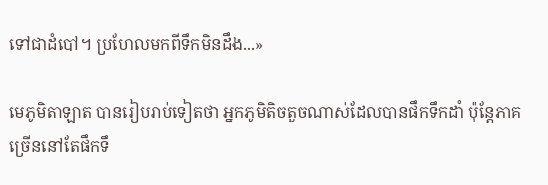ទៅជាដំបៅ។ ប្រហែលមកពីទឹកមិនដឹង...»

មេភូមិតាឡាត បានរៀបរាប់ទៀតថា អ្នកភូមិតិចតួចណាស់ដែលបានផឹកទឹកដាំ ប៉ុន្តែភាគច្រើននៅតែផឹកទឹ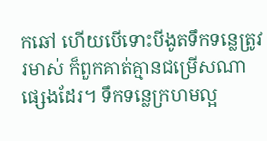កឆៅ ហើយបើទោះបីងូតទឹកទន្លេត្រូវរមាស់ ក៏ពួកគាត់គ្មានជម្រើសណាផ្សេងដែរ។ ទឹកទន្លេក្រហមល្អ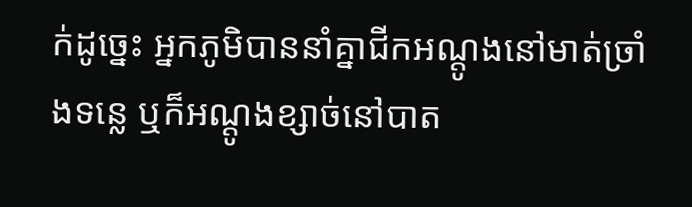ក់ដូច្នេះ អ្នកភូមិបាននាំគ្នាជីកអណ្តូងនៅមាត់ច្រាំងទន្លេ ឬក៏អណ្តូងខ្សាច់នៅបាត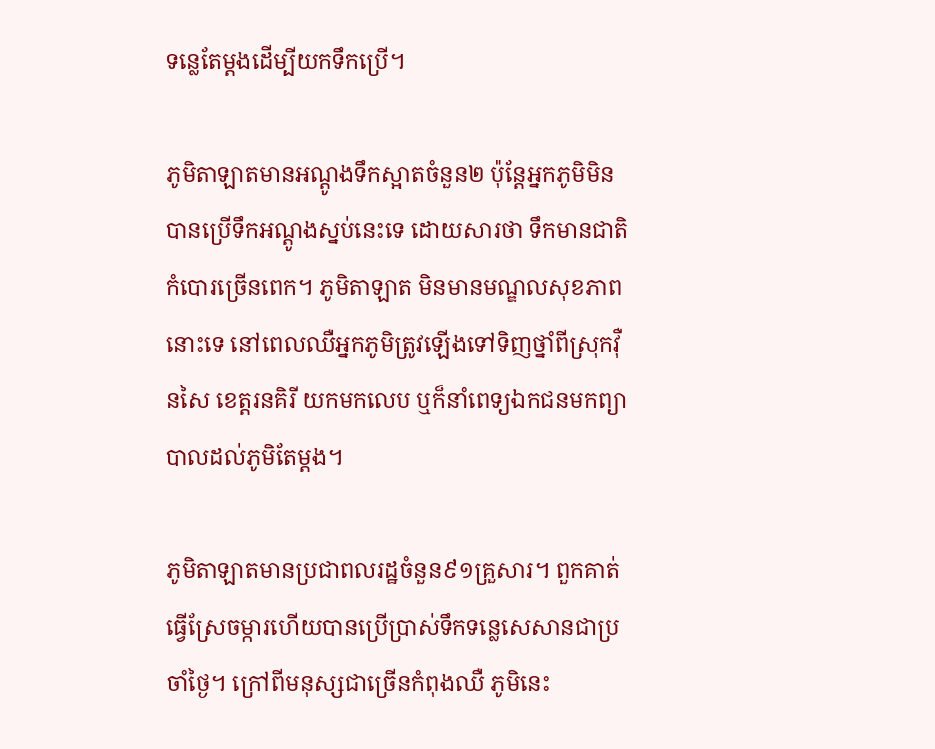ទន្លេតែម្តងដើម្បីយកទឹកប្រើ។

ភូមិតាឡាតមានអណ្តូងទឹកស្អាតចំនួន២ ប៉ុន្តែអ្នកភូមិមិនបានប្រើទឹកអណ្តូងស្នប់នេះទេ ដោយសារថា ទឹកមានជាតិកំបោរច្រើនពេក។ ភូមិតាឡាត មិនមានមណ្ឌលសុខភាពនោះទេ នៅពេលឈឺអ្នកភូមិត្រូវឡើងទៅទិញថ្នាំពីស្រុកវ៉ឺនសៃ ខេត្តរនគិរី យកមកលេប ឬក៏នាំពេទ្យឯកជនមកព្យាបាលដល់ភូមិតែម្តង។

ភូមិតាឡាតមានប្រជាពលរដ្ឋចំនួន៩១គ្រួសារ។ ពួកគាត់ធ្វើស្រែចម្ការហើយបានប្រើប្រាស់ទឹកទន្លេសេសានជាប្រចាំថ្ងៃ។ ក្រៅពីមនុស្សជាច្រើនកំពុងឈឺ ភូមិនេះ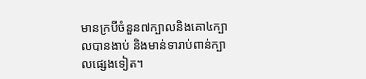មានក្របីចំនួន៧ក្បាលនិងគោ៤ក្បាលបានងាប់ និងមាន់ទារាប់ពាន់ក្បាលផ្សេងទៀត។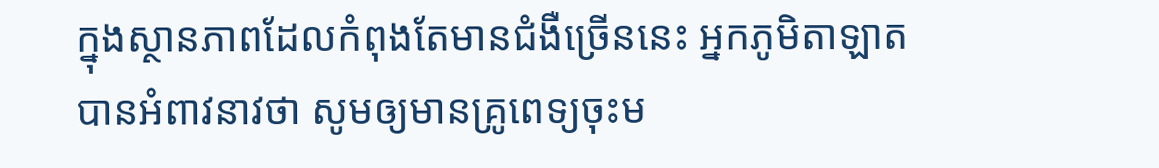ក្នុងស្ថានភាពដែលកំពុងតែមានជំងឺច្រើននេះ អ្នកភូមិតាឡាតបានអំពាវនាវថា សូមឲ្យមានគ្រូពេទ្យចុះម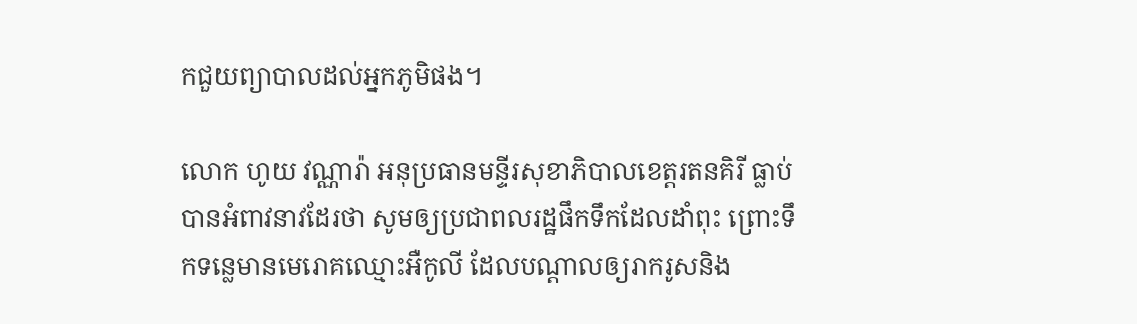កជួយព្យាបាលដល់អ្នកភូមិផង។

លោក ហូយ វណ្ណារ៉ា អនុប្រធានមន្ទីរសុខាភិបាលខេត្តរតនគិរី ធ្លាប់បានអំពាវនាវដែរថា សូមឲ្យប្រជាពលរដ្ឋផឹកទឹកដែលដាំពុះ ព្រោះទឹកទន្លេមានមេរោគឈ្មោះអឺកូលី ដែលបណ្តាលឲ្យរាករូសនិង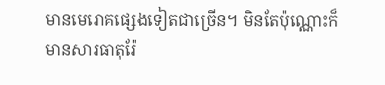មានមេរោគផ្សេងទៀតជាច្រើន។ មិនតែប៉ុណ្ណោះក៏មានសារធាតុរ៉ែ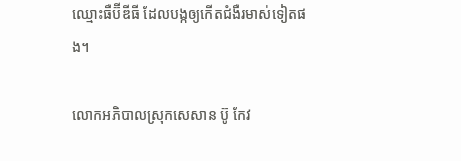ឈ្មោះធឺប៊ីឌីធី ដែលបង្កឲ្យកើតជំងឺរមាស់ទៀតផង។

លោកអភិបាលស្រុកសេសាន ប៊ូ កែវ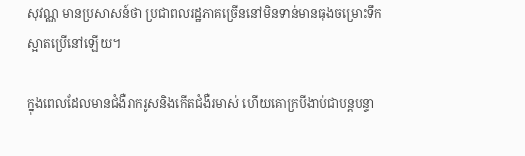សុវណ្ណ មានប្រសាសន៍ថា ប្រជាពលរដ្ឋភាគច្រើននៅមិនទាន់មានធុងចម្រោះទឹកស្អាតប្រើនៅឡើយ។

ក្នុងពេលដែលមានជំងឺរាករូសនិងកើតជំងឺរមាស់ ហើយគោក្របីងាប់ជាបន្តបន្ទា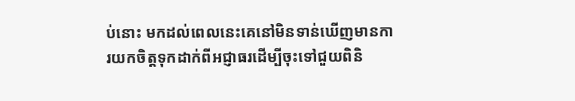ប់នោះ មកដល់ពេលនេះគេនៅមិនទាន់ឃើញមានការយកចិត្តទុកដាក់ពីអជ្ញាធរដើម្បីចុះទៅជួយពិនិ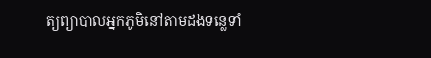ត្យព្យាបាលអ្នកភូមិនៅតាមដងទន្លេទាំ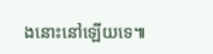ងនោះនៅឡើយទេ៕